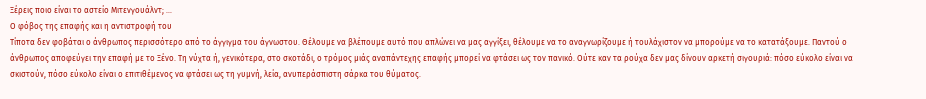Ξέρεις ποιο είναι το αστείο Μιτενγουάλντ; ...
Ο φόβος της επαφής και η αντιστροφή του
Τίποτα δεν φοβάται ο άνθρωπος περισσότερο από το άγγιγμα του άγνωστου. Θέλουμε να βλέπουμε αυτό που απλώνει να μας αγγίξει, θέλουμε να το αναγνωρίζουμε ή τουλάχιστον να μπορούμε να το κατατάξουμε. Παντού ο άνθρωπος αποφεύγει την επαφή με το Ξένο. Τη νύχτα ή, γενικότερα, στο σκοτάδι, ο τρόμος μιάς αναπάντεχης επαφής μπορεί να φτάσει ως τον πανικό. Ούτε καν τα ρούχα δεν μας δίνουν αρκετή σιγουριά: πόσο εύκολο είναι να σκιστούν, πόσο εύκολο είναι ο επιτιθέμενος να φτάσει ως τη γυμνή, λεία, ανυπεράσπιστη σάρκα του θύματος.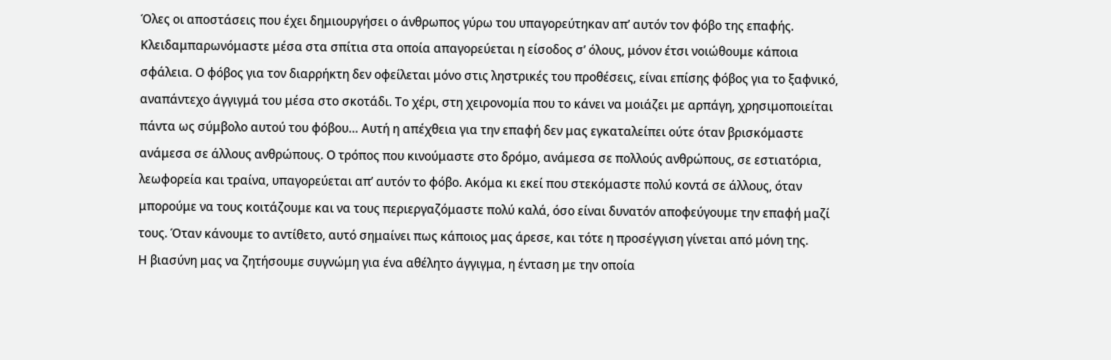Όλες οι αποστάσεις που έχει δημιουργήσει ο άνθρωπος γύρω του υπαγορεύτηκαν απʼ αυτόν τον φόβο της επαφής. Κλειδαμπαρωνόμαστε μέσα στα σπίτια στα οποία απαγορεύεται η είσοδος σʼ όλους, μόνον έτσι νοιώθουμε κάποια σφάλεια. Ο φόβος για τον διαρρήκτη δεν οφείλεται μόνο στις ληστρικές του προθέσεις, είναι επίσης φόβος για το ξαφνικό, αναπάντεχο άγγιγμά του μέσα στο σκοτάδι. Το χέρι, στη χειρονομία που το κάνει να μοιάζει με αρπάγη, χρησιμοποιείται πάντα ως σύμβολο αυτού του φόβου… Αυτή η απέχθεια για την επαφή δεν μας εγκαταλείπει ούτε όταν βρισκόμαστε ανάμεσα σε άλλους ανθρώπους. Ο τρόπος που κινούμαστε στο δρόμο, ανάμεσα σε πολλούς ανθρώπους, σε εστιατόρια, λεωφορεία και τραίνα, υπαγορεύεται απʼ αυτόν το φόβο. Ακόμα κι εκεί που στεκόμαστε πολύ κοντά σε άλλους, όταν μπορούμε να τους κοιτάζουμε και να τους περιεργαζόμαστε πολύ καλά, όσο είναι δυνατόν αποφεύγουμε την επαφή μαζί τους. Όταν κάνουμε το αντίθετο, αυτό σημαίνει πως κάποιος μας άρεσε, και τότε η προσέγγιση γίνεται από μόνη της.
Η βιασύνη μας να ζητήσουμε συγνώμη για ένα αθέλητο άγγιγμα, η ένταση με την οποία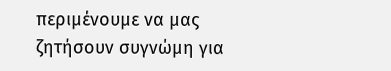περιμένουμε να μας ζητήσουν συγνώμη για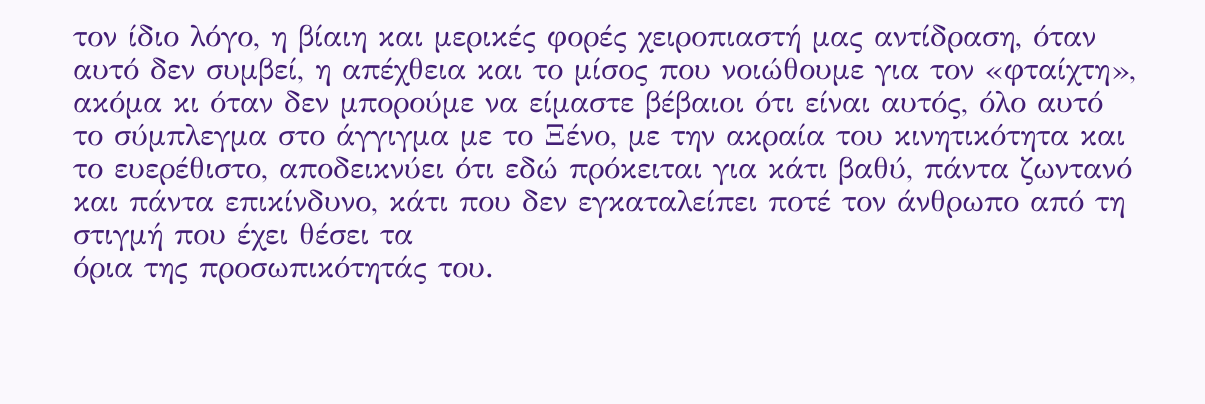τον ίδιο λόγο, η βίαιη και μερικές φορές χειροπιαστή μας αντίδραση, όταν αυτό δεν συμβεί, η απέχθεια και το μίσος που νοιώθουμε για τον «φταίχτη», ακόμα κι όταν δεν μπορούμε να είμαστε βέβαιοι ότι είναι αυτός, όλο αυτό το σύμπλεγμα στο άγγιγμα με το Ξένο, με την ακραία του κινητικότητα και το ευερέθιστο, αποδεικνύει ότι εδώ πρόκειται για κάτι βαθύ, πάντα ζωντανό και πάντα επικίνδυνο, κάτι που δεν εγκαταλείπει ποτέ τον άνθρωπο από τη στιγμή που έχει θέσει τα
όρια της προσωπικότητάς του.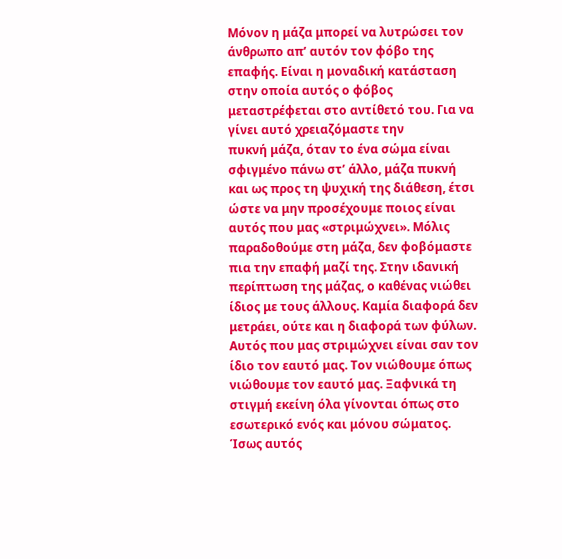Μόνον η μάζα μπορεί να λυτρώσει τον άνθρωπο απʼ αυτόν τον φόβο της επαφής. Είναι η μοναδική κατάσταση στην οποία αυτός ο φόβος μεταστρέφεται στο αντίθετό του. Για να γίνει αυτό χρειαζόμαστε την
πυκνή μάζα, όταν το ένα σώμα είναι σφιγμένο πάνω στʼ άλλο, μάζα πυκνή και ως προς τη ψυχική της διάθεση, έτσι ώστε να μην προσέχουμε ποιος είναι αυτός που μας «στριμώχνει». Μόλις παραδοθούμε στη μάζα, δεν φοβόμαστε πια την επαφή μαζί της. Στην ιδανική περίπτωση της μάζας, ο καθένας νιώθει ίδιος με τους άλλους. Καμία διαφορά δεν μετράει, ούτε και η διαφορά των φύλων. Αυτός που μας στριμώχνει είναι σαν τον ίδιο τον εαυτό μας. Τον νιώθουμε όπως νιώθουμε τον εαυτό μας. Ξαφνικά τη στιγμή εκείνη όλα γίνονται όπως στο εσωτερικό ενός και μόνου σώματος. Ίσως αυτός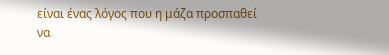είναι ένας λόγος που η μάζα προσπαθεί να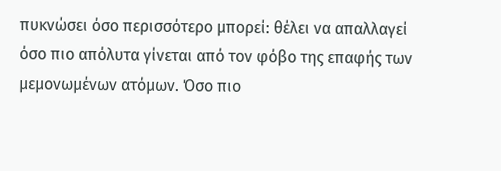πυκνώσει όσο περισσότερο μπορεί: θέλει να απαλλαγεί όσο πιο απόλυτα γίνεται από τον φόβο της επαφής των μεμονωμένων ατόμων. Όσο πιο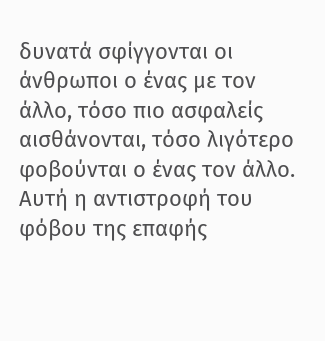δυνατά σφίγγονται οι άνθρωποι ο ένας με τον άλλο, τόσο πιο ασφαλείς αισθάνονται, τόσο λιγότερο φοβούνται ο ένας τον άλλο. Αυτή η αντιστροφή του φόβου της επαφής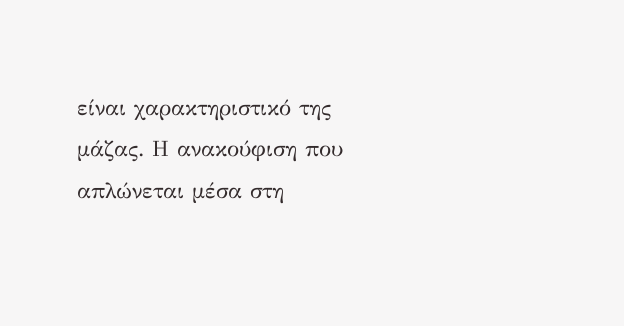είναι χαρακτηριστικό της μάζας. Η ανακούφιση που απλώνεται μέσα στη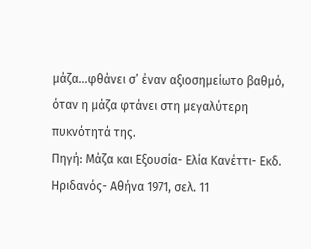μάζα…φθάνει σʼ έναν αξιοσημείωτο βαθμό, όταν η μάζα φτάνει στη μεγαλύτερη πυκνότητά της.
Πηγή: Μάζα και Εξουσία- Ελία Κανέττι- Εκδ. Ηριδανός- Αθήνα 1971, σελ. 11